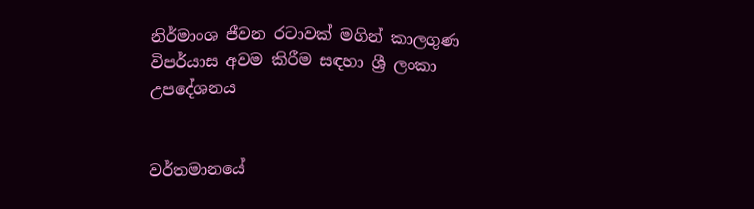නිර්මාංශ ජීවන රටාවක් මගින් කාලගුණ විපර්යාස අවම කිරීම සඳහා ශ්‍රී ලංකා උපදේශනය


වර්තමානයේ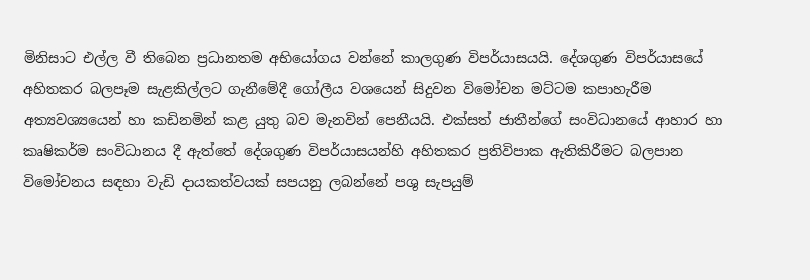මිනිසාට එල්ල වී තිබෙන ප්‍රධානතම අභියෝගය වන්නේ කාලගුණ විපර්යාසයයි. දේශගුණ විපර්යාසයේ අහිතකර බලපෑම සැළකිල්ලට ගැනීමේදී ගෝලීය වශයෙන් සිදුවන විමෝචන මට්ටම කපාහැරීම අත්‍යවශ්‍යයෙන් හා කඩිනමින් කළ යුතු බව මැනවින් පෙනීයයි. එක්සත් ජාතීන්ගේ සංවිධානයේ ආහාර හා කෘෂිකර්ම සංවිධානය දී ඇත්තේ දේශගුණ විපර්යාසයන්හි අහිතකර ප්‍රතිවිපාක ඇතිකිරීමට බලපාන විමෝචනය සඳහා වැඩි දායකත්වයක් සපයනු ලබන්නේ පශු සැපයුම්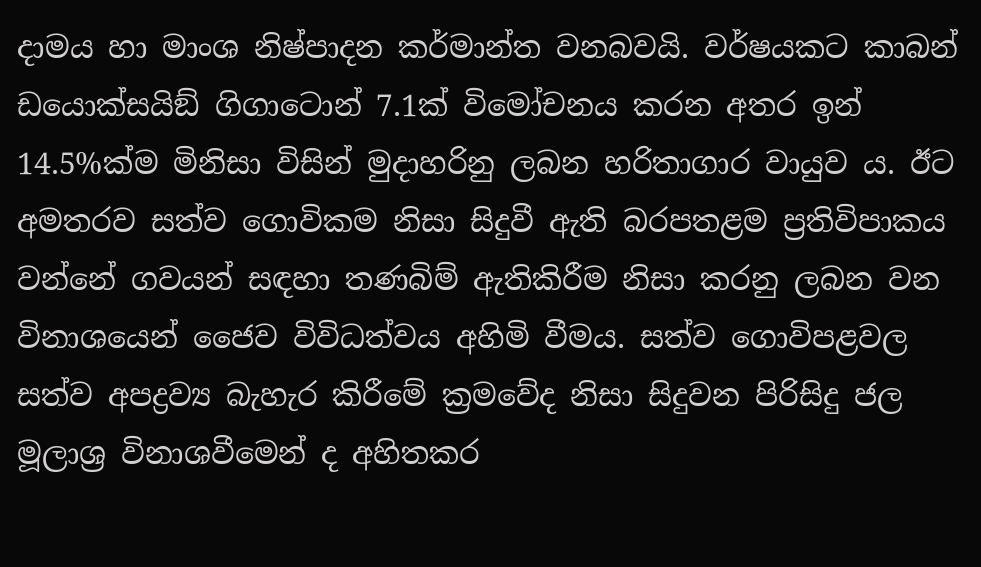දාමය හා මාංශ නිෂ්පාදන කර්මාන්ත වනබවයි. වර්ෂයකට කාබන් ඩයොක්සයිඞ් ගිගාටොන් 7.1ක් විමෝචනය කරන අතර ඉන් 14.5%ක්ම මිනිසා විසින් මුදාහරිනු ලබන හරිතාගාර වායුව ය. ඊට අමතරව සත්ව ගොවිකම නිසා සිදුවී ඇති බරපතළම ප්‍රතිවිපාකය වන්නේ ගවයන් සඳහා තණබිම් ඇතිකිරීම නිසා කරනු ලබන වන විනාශයෙන් ජෛව විවිධත්වය අහිමි වීමය. සත්ව ගොවිපළවල සත්ව අපද්‍රව්‍ය බැහැර කිරීමේ ක්‍රමවේද නිසා සිදුවන පිරිසිදු ජල මූලාශ්‍ර විනාශවීමෙන් ද අහිතකර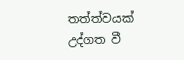තත්ත්වයක් උද්ගත වී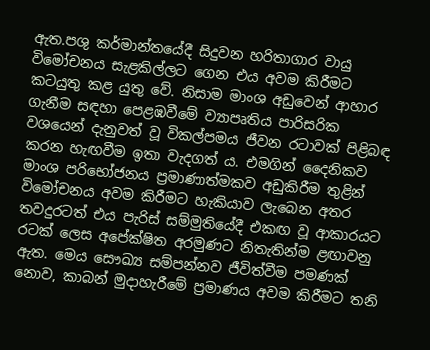ඇත.පශු කර්මාන්තයේදී සිදුවන හරිතාගාර වායු විමෝචනය සැළකිල්ලට ගෙන එය අවම කිරීමට කටයුතු කළ යුතු වේ. නිසාම මාංශ අඩුවෙන් ආහාර ගැනීම සඳහා පෙළඹවීමේ ව්‍යාපෘතිය පාරිසරික වශයෙන් දැනුවත් වූ විකල්පමය ජීවන රටාවක් පිළිබඳ කරන හැඟවීම ඉතා වැදගත් ය. එමගින් දෛනිකව මාංශ පරිභෝජනය ප්‍රමාණාත්මකව අඩුකිරීම තුළින් විමෝචනය අවම කිරීමට හැකියාව ලැබෙන අතර තවදුරටත් එය පැරිස් සම්මුතියේදී එකඟ වූ ආකාරයට රටක් ලෙස අපේක්ෂිත අරමුණට නිතැතින්ම ළඟාවනු ඇත. මෙය සෞඛ්‍ය සම්පන්නව ජීවිත්වීම පමණක් නොව, කාබන් මුදාහැරීමේ ප්‍රමාණය අවම කිරීමට තනි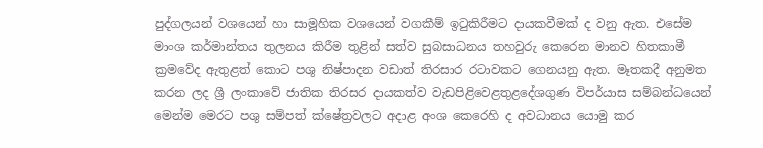පුද්ගලයන් වශයෙන් හා සාමූහික වශයෙන් වගකීම් ඉටුකිරීමට දායකවීමක් ද වනු ඇත. එසේම මාංශ කර්මාන්තය තුලනය කිරීම තුළින් සත්ව සුබසාධනය තහවුරු කෙරෙන මානව හිතකාමී ක්‍රමවේද ඇතුළත් කොට පශු නිෂ්පාදන වඩාත් තිරසාර රටාවකට ගෙනයනු ඇත. මෑතකදී අනුමත කරන ලද ශ්‍රී ලංකාවේ ජාතික තිරසර දායකත්ව වැඩපිළිවෙළතුළදේශගුණ විපර්යාස සම්බන්ධයෙන් මෙන්ම මෙරට පශු සම්පත් ක්ෂේත්‍රවලට අදාළ අංශ කෙරෙහි ද අවධානය යොමු කර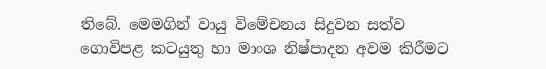තිබේ. මෙමගින් වායු විමේචනය සිදුවන සත්ව ගොවිපළ කටයුතු හා මාංශ නිෂ්පාදන අවම කිරීමට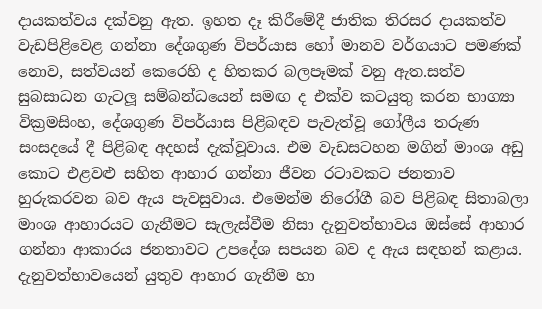දායකත්වය දක්වනු ඇත. ඉහත දෑ කිරීමේදී ජාතික තිරසර දායකත්ව වැඩපිළිවෙළ ගන්නා දේශගුණ විපර්යාස හෝ මානව වර්ගයාට පමණක් නොව, සත්වයන් කෙරෙහි ද හිතකර බලපෑමක් වනු ඇත.සත්ව සුබසාධන ගැටලූ සම්බන්ධයෙන් සමඟ ද එක්ව කටයුතු කරන භාග්‍යා වික්‍රමසිංහ, දේශගුණ විපර්යාස පිළිබඳව පැවැත්වූ ගෝලීය තරුණ සංසදයේ දී පිළිබඳ අදහස් දැක්වූවාය. එම වැඩසටහන මගින් මාංශ අඩු කොට එළවළු සහිත ආහාර ගන්නා ජීවන රටාවකට ජනතාව හුරුකරවන බව ඇය පැවසුවාය. එමෙන්ම නිරෝගී බව පිළිබඳ සිතාබලා මාංශ ආහාරයට ගැනීමට සැලැස්වීම නිසා දැනුවත්භාවය ඔස්සේ ආහාර ගන්නා ආකාරය ජනතාවට උපදේශ සපයන බව ද ඇය සඳහන් කළාය. දැනුවත්භාවයෙන් යුතුව ආහාර ගැනීම හා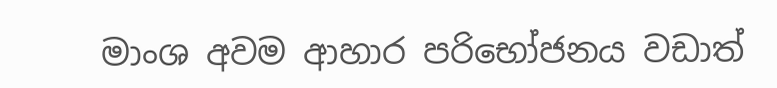මාංශ අවම ආහාර පරිභෝජනය වඩාත්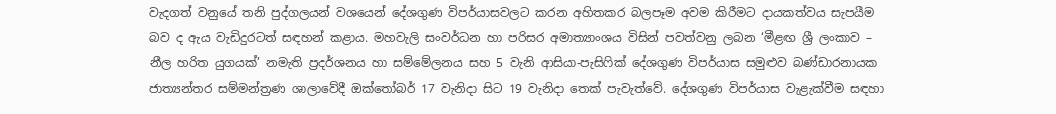වැදගත් වනුයේ තනි පුද්ගලයන් වශයෙන් දේශගුණ විපර්යාසවලට කරන අහිතකර බලපෑම අවම කිරීමට දායකත්වය සැපයීම බව ද ඇය වැඩිදුරටත් සඳහන් කළාය. මහවැලි සංවර්ධන හා පරිසර අමාත්‍යාංශය විසින් පවත්වනු ලබන ‘මීළඟ ශ්‍රී ලංකාව – නීල හරිත යුගයක්’ නමැති ප්‍රදර්ශනය හා සම්මේලනය සහ 5 වැනි ආසියා-පැසිෆික් දේශගුණ විපර්යාස සමුළුව බණ්ඩාරනායක ජාත්‍යන්තර සම්මන්ත්‍රණ ශාලාවේදී ඔක්තෝබර් 17 වැනිදා සිට 19 වැනිදා තෙක් පැවැත්වේ. දේශගුණ විපර්යාස වැළැක්වීම සඳහා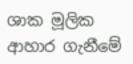ශාක මූලික ආහාර ගැනීමේ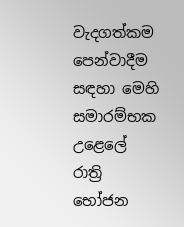වැදගත්කම පෙන්වාදීම සඳහා මෙහි සමාරම්භක උළෙලේ රාත්‍රි භෝජන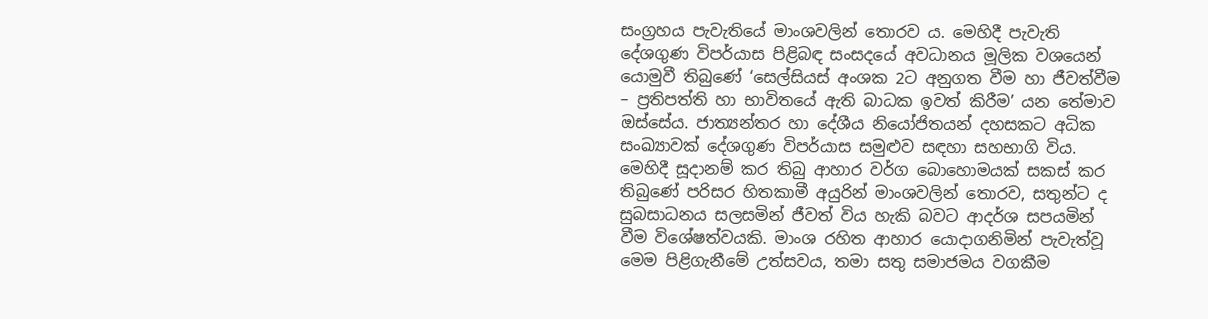සංග්‍රහය පැවැතියේ මාංශවලින් තොරව ය. මෙහිදී පැවැති දේශගුණ විපර්යාස පිළිබඳ සංසදයේ අවධානය මූලික වශයෙන් යොමුවී තිබුණේ ‘සෙල්සියස් අංශක 2ට අනුගත වීම හා ජීවත්වීම – ප්‍රතිපත්ති හා භාවිතයේ ඇති බාධක ඉවත් කිරීම’ යන තේමාව ඔස්සේය. ජාත්‍යන්තර හා දේශීය නියෝජිතයන් දහසකට අධික සංඛ්‍යාවක් දේශගුණ විපර්යාස සමුළුව සඳහා සහභාගි විය. මෙහිදී සූදානම් කර තිබු ආහාර වර්ග බොහොමයක් සකස් කර තිබුණේ පරිසර හිතකාමී අයුරින් මාංශවලින් තොරව, සතුන්ට ද සුබසාධනය සලසමින් ජීවත් විය හැකි බවට ආදර්ශ සපයමින් වීම විශේෂත්වයකි. මාංශ රහිත ආහාර යොදාගනිමින් පැවැත්වූ මෙම පිළිගැනීමේ උත්සවය, තමා සතු සමාජමය වගකීම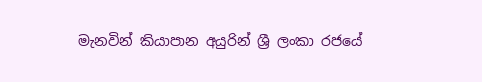මැනවින් කියාපාන අයුරින් ශ්‍රී ලංකා රජයේ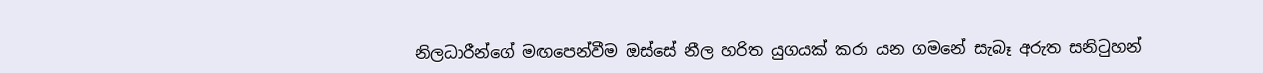නිලධාරීන්ගේ මඟපෙන්වීම ඔස්සේ නීල හරිත යුගයක් කරා යන ගමනේ සැබෑ අරුත සනිටුහන්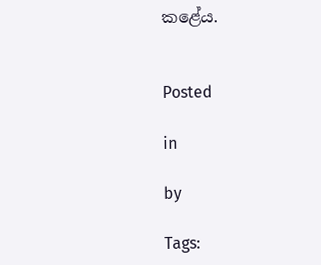කළේය.


Posted

in

by

Tags: